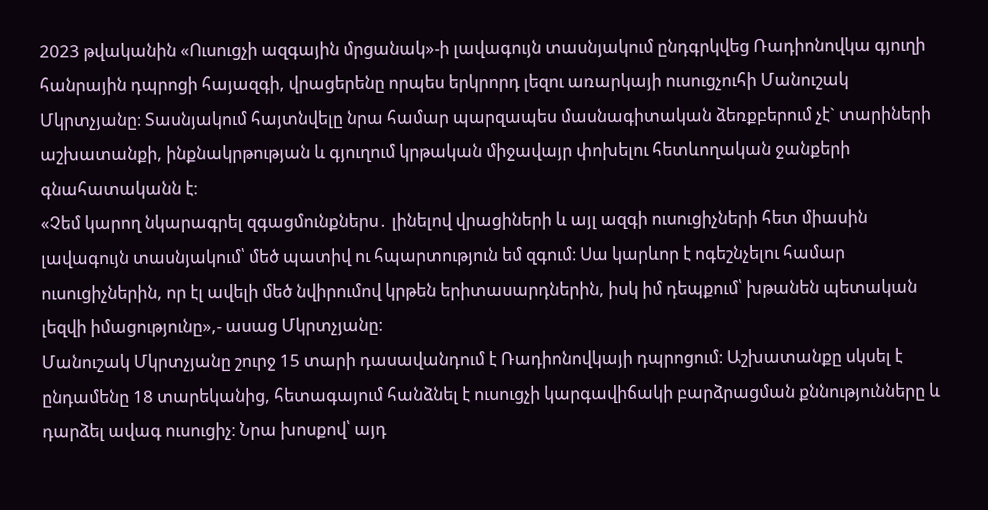2023 թվականին «Ուսուցչի ազգային մրցանակ»-ի լավագույն տասնյակում ընդգրկվեց Ռադիոնովկա գյուղի հանրային դպրոցի հայազգի, վրացերենը որպես երկրորդ լեզու առարկայի ուսուցչուհի Մանուշակ Մկրտչյանը։ Տասնյակում հայտնվելը նրա համար պարզապես մասնագիտական ձեռքբերում չէ` տարիների աշխատանքի, ինքնակրթության և գյուղում կրթական միջավայր փոխելու հետևողական ջանքերի գնահատականն է։
«Չեմ կարող նկարագրել զգացմունքներս․ լինելով վրացիների և այլ ազգի ուսուցիչների հետ միասին լավագույն տասնյակում՝ մեծ պատիվ ու հպարտություն եմ զգում։ Սա կարևոր է ոգեշնչելու համար ուսուցիչներին, որ էլ ավելի մեծ նվիրումով կրթեն երիտասարդներին, իսկ իմ դեպքում՝ խթանեն պետական լեզվի իմացությունը»,- ասաց Մկրտչյանը։
Մանուշակ Մկրտչյանը շուրջ 15 տարի դասավանդում է Ռադիոնովկայի դպրոցում։ Աշխատանքը սկսել է ընդամենը 18 տարեկանից, հետագայում հանձնել է ուսուցչի կարգավիճակի բարձրացման քննությունները և դարձել ավագ ուսուցիչ։ Նրա խոսքով՝ այդ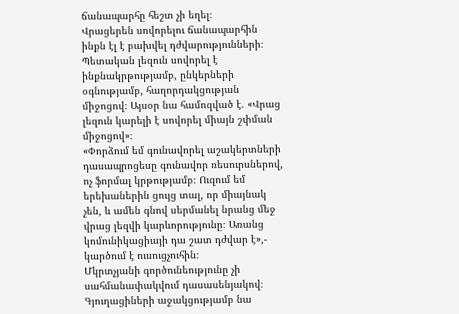ճանապարհը հեշտ չի եղել։
Վրացերեն սովորելու ճանապարհին ինքն էլ է բախվել դժվարությունների։ Պետական լեզուն սովորել է ինքնակրթությամբ, ընկերների օգնությամբ, հաղորդակցության միջոցով։ Այսօր նա համոզված է. «Վրաց լեզուն կարելի է սովորել միայն շփման միջոցով»։
«Փորձում եմ գունավորել աշակերտների դասապրոցեսը գունավոր ռեսուրսներով, ոչ ֆորմալ կրթությամբ։ Ուզում եմ երեխաներին ցույց տալ, որ միայնակ չեն, և ամեն գնով սերմանել նրանց մեջ վրաց լեզվի կարևորությունը։ Առանց կոմունիկացիայի դա շատ դժվար է»,- կարծում է ուսուցչուհին։
Մկրտչյանի գործունեությունը չի սահմանափակվում դասասենյակով։ Գյուղացիների աջակցությամբ նա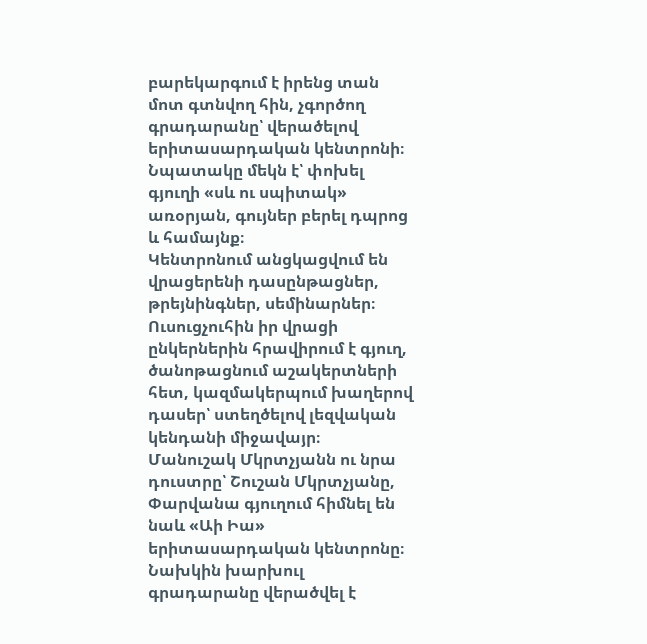բարեկարգում է իրենց տան մոտ գտնվող հին, չգործող գրադարանը՝ վերածելով երիտասարդական կենտրոնի։ Նպատակը մեկն է՝ փոխել գյուղի «սև ու սպիտակ» առօրյան, գույներ բերել դպրոց և համայնք։
Կենտրոնում անցկացվում են վրացերենի դասընթացներ, թրեյնինգներ, սեմինարներ։ Ուսուցչուհին իր վրացի ընկերներին հրավիրում է գյուղ, ծանոթացնում աշակերտների հետ, կազմակերպում խաղերով դասեր՝ ստեղծելով լեզվական կենդանի միջավայր։
Մանուշակ Մկրտչյանն ու նրա դուստրը՝ Շուշան Մկրտչյանը, Փարվանա գյուղում հիմնել են նաև «Աի Իա» երիտասարդական կենտրոնը։ Նախկին խարխուլ գրադարանը վերածվել է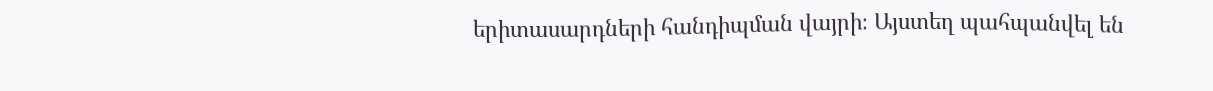երիտասարդների հանդիպման վայրի։ Այստեղ պահպանվել են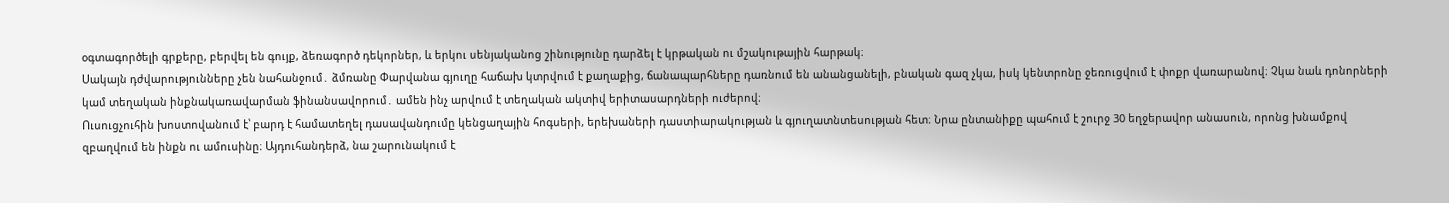օգտագործելի գրքերը, բերվել են գույք, ձեռագործ դեկորներ, և երկու սենյականոց շինությունը դարձել է կրթական ու մշակութային հարթակ։
Սակայն դժվարությունները չեն նահանջում․ ձմռանը Փարվանա գյուղը հաճախ կտրվում է քաղաքից, ճանապարհները դառնում են անանցանելի, բնական գազ չկա, իսկ կենտրոնը ջեռուցվում է փոքր վառարանով։ Չկա նաև դոնորների կամ տեղական ինքնակառավարման ֆինանսավորում․ ամեն ինչ արվում է տեղական ակտիվ երիտասարդների ուժերով։
Ուսուցչուհին խոստովանում է՝ բարդ է համատեղել դասավանդումը կենցաղային հոգսերի, երեխաների դաստիարակության և գյուղատնտեսության հետ։ Նրա ընտանիքը պահում է շուրջ 30 եղջերավոր անասուն, որոնց խնամքով զբաղվում են ինքն ու ամուսինը։ Այդուհանդերձ, նա շարունակում է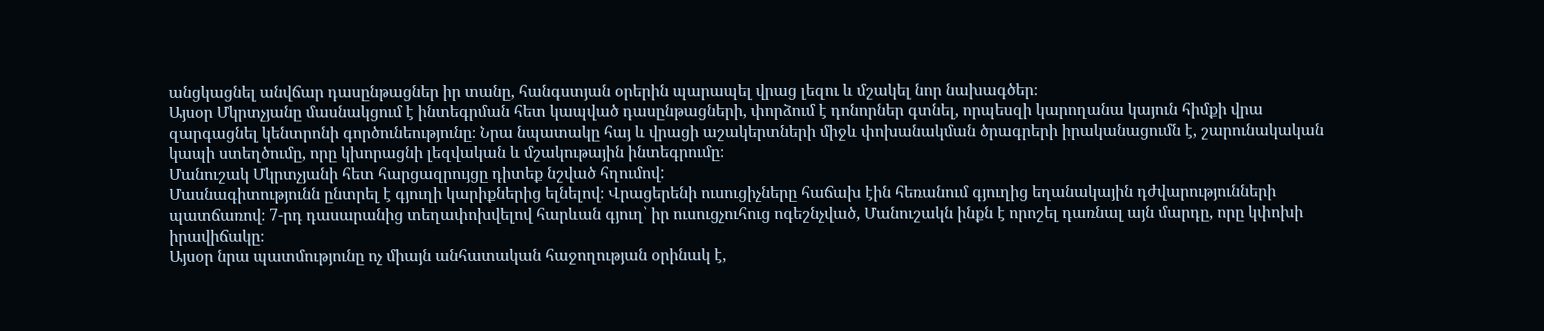անցկացնել անվճար դասընթացներ իր տանը, հանգստյան օրերին պարապել վրաց լեզու և մշակել նոր նախագծեր։
Այսօր Մկրտչյանը մասնակցում է ինտեգրման հետ կապված դասընթացների, փորձում է դոնորներ գտնել, որպեսզի կարողանա կայուն հիմքի վրա զարգացնել կենտրոնի գործունեությունը։ Նրա նպատակը հայ և վրացի աշակերտների միջև փոխանակման ծրագրերի իրականացումն է, շարունակական կապի ստեղծումը, որը կխորացնի լեզվական և մշակութային ինտեգրումը։
Մանուշակ Մկրտչյանի հետ հարցազրույցը դիտեք նշված հղումով:
Մասնագիտությունն ընտրել է գյուղի կարիքներից ելնելով։ Վրացերենի ուսուցիչները հաճախ էին հեռանում գյուղից եղանակային դժվարությունների պատճառով։ 7-րդ դասարանից տեղափոխվելով հարևան գյուղ՝ իր ուսուցչուհուց ոգեշնչված, Մանուշակն ինքն է որոշել դառնալ այն մարդը, որը կփոխի իրավիճակը։
Այսօր նրա պատմությունը ոչ միայն անհատական հաջողության օրինակ է,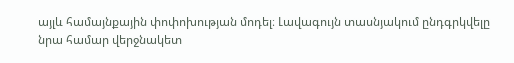այլև համայնքային փոփոխության մոդել։ Լավագույն տասնյակում ընդգրկվելը նրա համար վերջնակետ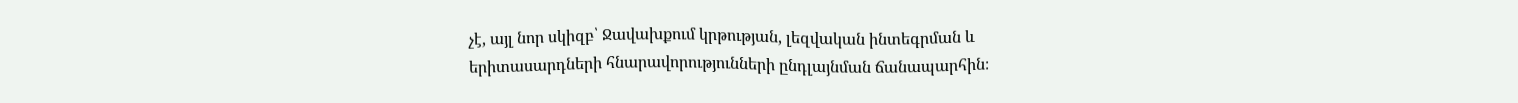չէ, այլ նոր սկիզբ՝ Ջավախքում կրթության, լեզվական ինտեգրման և երիտասարդների հնարավորությունների ընդլայնման ճանապարհին։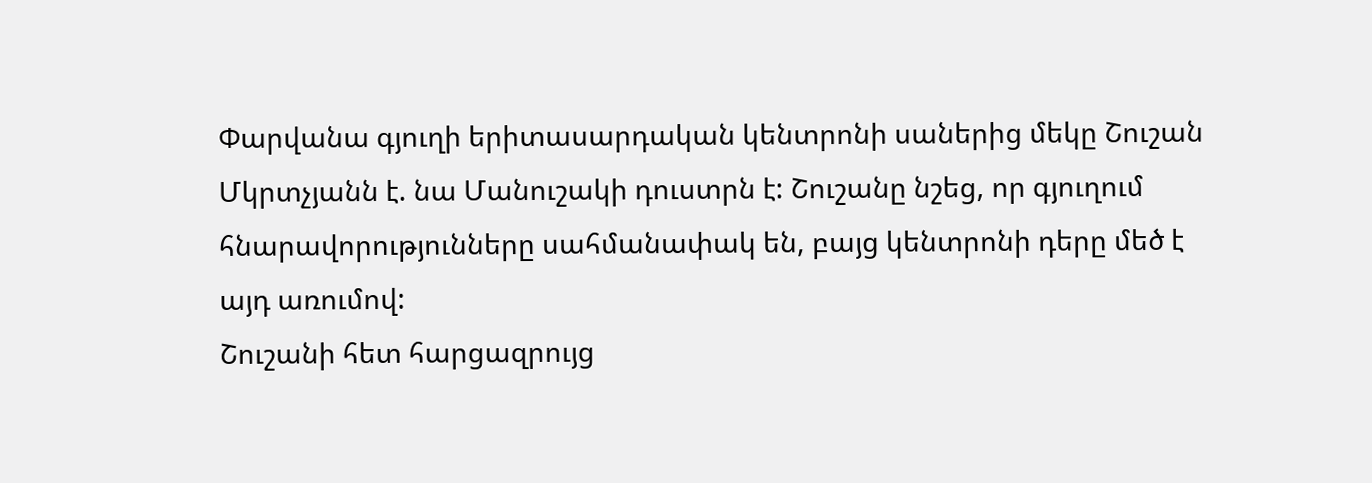Փարվանա գյուղի երիտասարդական կենտրոնի սաներից մեկը Շուշան Մկրտչյանն է. նա Մանուշակի դուստրն է: Շուշանը նշեց, որ գյուղում հնարավորությունները սահմանափակ են, բայց կենտրոնի դերը մեծ է այդ առումով:
Շուշանի հետ հարցազրույց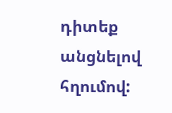դիտեք անցնելով հղումով: